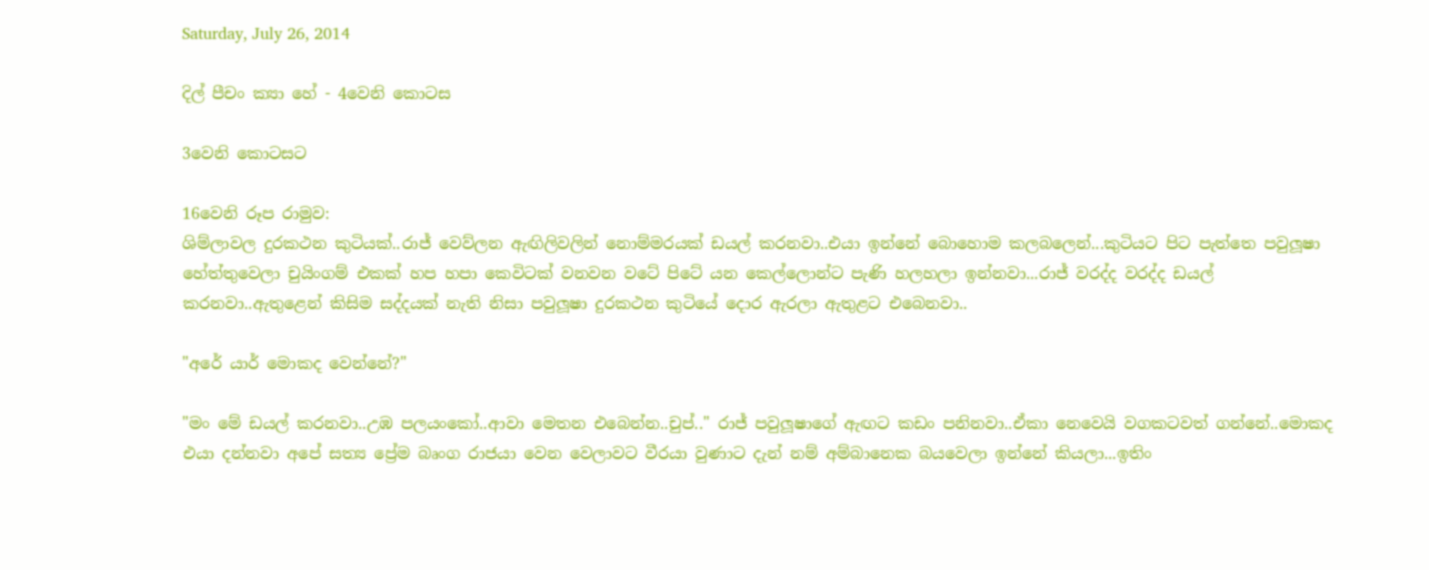Saturday, July 26, 2014

දිල් පීචං ක්‍යා හේ - 4වෙනි කොටස

3වෙනි කොටසට

16වෙනි රූප රාමුව:
ශිම්ලාවල දුරකථන කුටියක්..රාජ් වෙව්ලන ඇඟිලිවලින් නොම්මරයක් ඩයල් කරනවා..එයා ඉන්නේ බොහොම කලබලෙන්...කුටියට පිට පැත්තෙ පවුලූෂා හේත්තුවෙලා චුයිංගම් එකක් හප හපා කෙවිටක් වනවන වටේ පිටේ යන කෙල්ලොන්ට පැණි හලහලා ඉන්නවා...රාජ් වරද්ද වරද්ද ඩයල් කරනවා..ඇතුළෙන් කිසිම සද්දයක් නැති නිසා පවුලූෂා දුරකථන කුටියේ දොර ඇරලා ඇතුළට එබෙනවා..

"අරේ යාර් මොකද වෙන්නේ?"

"මං මේ ඩයල් කරනවා..උඹ පලයංකෝ..ආවා මෙතන එබෙන්න..චුප්.." රාජ් පවුලූෂාගේ ඇඟට කඩං පනිනවා..ඒකා නෙවෙයි වගකටවත් ගන්නේ..මොකද එයා දන්නවා අපේ සත්‍ය ප්‍රේම බෘංග රාජයා වෙන වෙලාවට වීරයා වුණාට දැන් නම් අම්බානෙක බයවෙලා ඉන්නේ කියලා...ඉතිං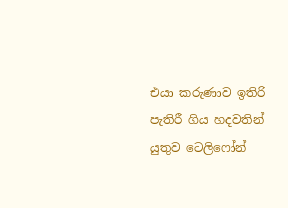එයා කරුණාව ඉතිරි පැතිරී ගිය හදවතින් යුතුව ටෙලිෆෝන්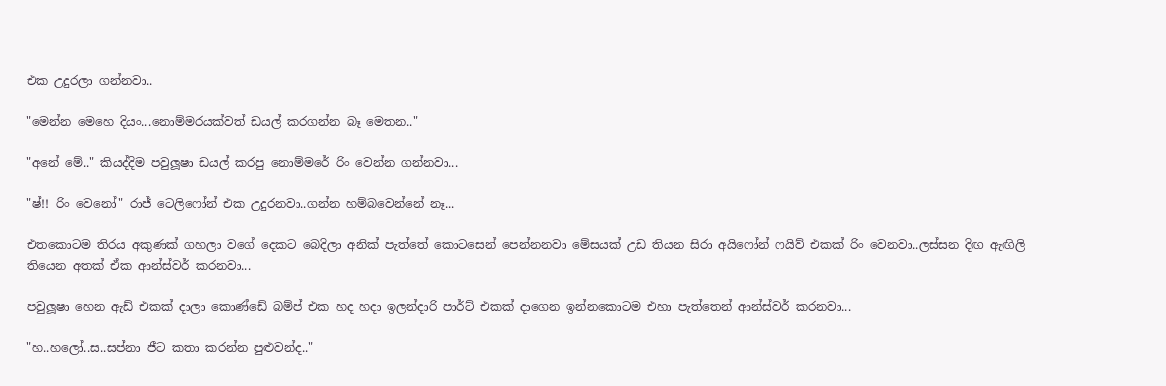එක උදුරලා ගන්නවා..

"මෙන්න මෙහෙ දියං...නොම්මරයක්වත් ඩයල් කරගන්න බෑ මෙතන.."

"අනේ මේ.." කියද්දිම පවුලූෂා ඩයල් කරපු නොම්මරේ රිං වෙන්න ගන්නවා...

"ෂ්!! රිං වෙනෝ" රාජ් ටෙලිෆෝන් එක උදුරනවා..ගන්න හම්බවෙන්නේ නෑ...

එතකොටම තිරය අකුණක් ගහලා වගේ දෙකට බෙදිලා අනික් පැත්තේ කොටසෙන් පෙන්නනවා මේසයක් උඩ තියන සිරා අයිෆෝන් ෆයිව් එකක් රිං වෙනවා..ලස්සන දිඟ ඇඟිලි තියෙන අතක් ඒක ආන්ස්වර් කරනවා...

පවුලූෂා හෙන ඇඩ් එකක් දාලා කොණ්ඩේ බම්ප් එක හද හදා ඉලන්දාරි පාර්ට් එකක් දාගෙන ඉන්නකොටම එහා පැත්තෙන් ආන්ස්වර් කරනවා...

"හ..හලෝ..ස..සප්නා ජීට කතා කරන්න පුළුවන්ද.."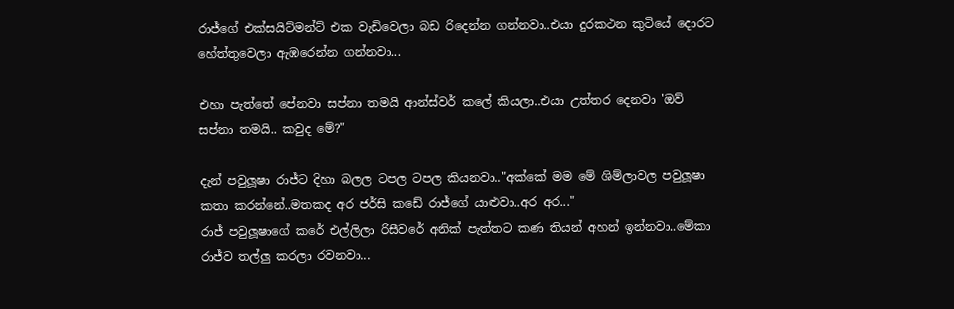රාජ්ගේ එක්සයිට්මන්ට් එක වැඩිවෙලා බඩ රිදෙන්න ගන්නවා..එයා දුරකථන කුටියේ දොරට හේත්තුවෙලා ඇඹරෙන්න ගන්නවා...

එහා පැත්තේ පේනවා සප්නා තමයි ආන්ස්වර් කලේ කියලා..එයා උත්තර දෙනවා 'ඔව් සප්නා තමයි.. කවුද මේ?"

දැන් පවුලූෂා රාජ්ට දිහා බලල ටපල ටපල කියනවා.."අක්කේ මම මේ ශිම්ලාවල පවුලූෂා කතා කරන්නේ..මතකද අර ජර්සි කඩේ රාජ්ගේ යාළුවා..අර අර..."
රාජ් පවුලූෂාගේ කරේ එල්ලිලා රිසීවරේ අනික් පැත්තට කණ තියන් අහන් ඉන්නවා..මේකා රාජ්ව තල්ලු කරලා රවනවා...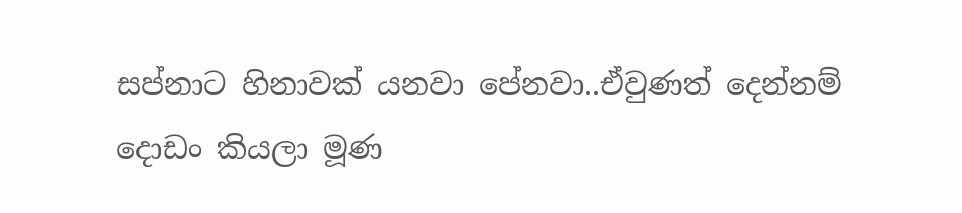සප්නාට හිනාවක් යනවා පේනවා..ඒවුණත් දෙන්නම් දොඩං කියලා මූණ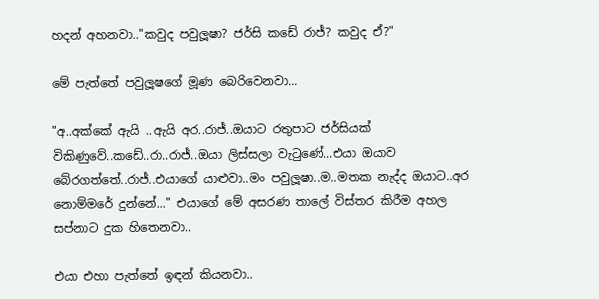හදන් අහනවා.."කවුද පවුලූෂා? ජර්සි කඩේ රාජ්? කවුද ඒ?"

මේ පැත්තේ පවුලූෂගේ මූණ බෙරිවෙනවා...

"අ..අක්කේ ඇයි ..ඇයි අර..රාජ්..ඔයාට රතුපාට ජර්සියක් විකිණුවේ..කඩේ..රා..රාජ්..ඔයා ලිස්සලා වැටුණේ...එයා ඔයාව බේරගත්තේ..රාජ්..එයාගේ යාළුවා..මං පවුලූෂා..ම..මතක නැද්ද ඔයාට..අර නොම්මරේ දුන්නේ..." එයාගේ මේ අසරණ තාලේ විස්තර කිරීම අහල සප්නාට දුක හිතෙනවා..

එයා එහා පැත්තේ ඉඳන් කියනවා..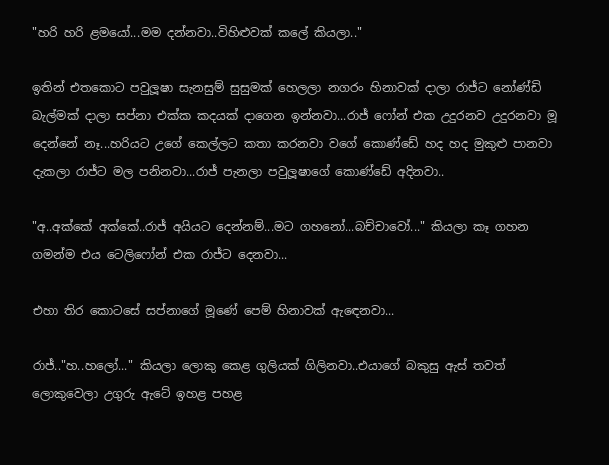"හරි හරි ළමයෝ...මම දන්නවා..විහිළුවක් කලේ කියලා.."

ඉතින් එතකොට පවුලූෂා සැනසුම් සුසුමක් හෙලලා නගරං හිනාවක් දාලා රාජ්ට නෝණ්ඩි බැල්මක් දාලා සප්නා එක්ක කදයක් දාගෙන ඉන්නවා...රාජ් ෆෝන් එක උදුරනව උදුරනවා මූ දෙන්නේ නෑ...හරියට උගේ කෙල්ලට කතා කරනවා වගේ කොණ්ඩේ හද හද මුකුළු පානවා දැකලා රාජ්ට මල පනිනවා...රාජ් පැනලා පවුලූෂාගේ කොණ්ඩේ අදිනවා..

"අ..අක්කේ අක්කේ..රාජ් අයියට දෙන්නම්...මට ගහනෝ...බච්චාවෝ..." කියලා කෑ ගහන ගමන්ම එය ටෙලිෆෝන් එක රාජ්ට දෙනවා...

එහා තිර කොටසේ සප්නාගේ මූණේ පෙම් හිනාවක් ඇඳෙනවා...

රාජ්.."හ..හලෝ..." කියලා ලොකු කෙළ ගුලියක් ගිලිනවා..එයාගේ බකුසු ඇස් තවත් ලොකුවෙලා උගුරු ඇටේ ඉහළ පහළ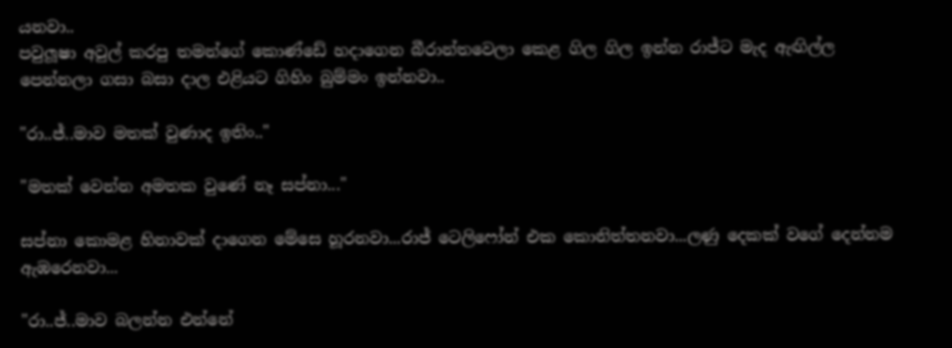යනවා..
පවුලූෂා අවුල් කරපු තමන්ගේ කොණ්ඩේ හදාගෙන බීරාන්තවෙලා කෙළ ගිල ගිල ඉන්න රාජ්ට මැද ඇඟිල්ල පෙන්නලා ගසා බසා දාල එළියට ගිහිං බුම්මං ඉන්නවා..

"රා..ජ්..මාව මතක් වුණාද ඉතිං.."

"මතක් වෙන්න අමතක වුණේ නෑ සප්නා..."

සප්නා කොමළ හිනාවක් දාගෙන මේසෙ හූරනවා...රාජ් ටෙලිෆෝන් එක කොනිත්තනවා...ලණු දෙකක් වගේ දෙන්නම ඇඹරෙනවා...

"රා..ජ්..මාව බලන්න එන්නේ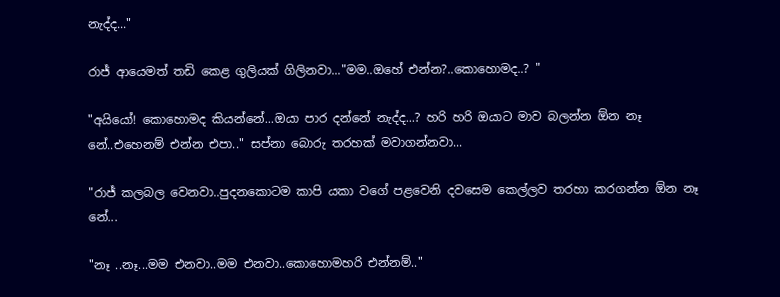නැද්ද..."

රාජ් ආයෙමත් තඩි කෙළ ගුලියක් ගිලිනවා..."මම..ඔහේ එන්න?..කොහොමද..? "

"අයියෝ! කොහොමද කියන්නේ...ඔයා පාර දන්නේ නැද්ද...? හරි හරි ඔයාට මාව බලන්න ඕන නෑ නේ..එහෙනම් එන්න එපා.." සප්නා බොරු තරහක් මවාගන්නවා...

"රාජ් කලබල වෙනවා..පුදනකොටම කාපි යකා වගේ පළවෙනි දවසෙම කෙල්ලව තරහා කරගන්න ඕන නෑ නේ...

"නෑ ..නෑ...මම එනවා..මම එනවා..කොහොමහරි එන්නම්.."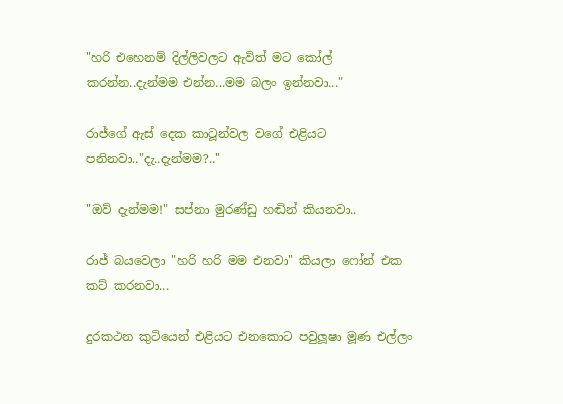"හරි එහෙනම් දිල්ලිවලට ඇවිත් මට කෝල් කරන්න..දැන්මම එන්න...මම බලං ඉන්නවා..."

රාජ්ගේ ඇස් දෙක කාටූන්වල වගේ එළියට පනිනවා.."දැ..දැන්මම?.."

"ඔව් දැන්මම!" සප්නා මුරණ්ඩු හඬින් කියනවා..

රාජ් බයවෙලා "හරි හරි මම එනවා" කියලා ෆෝන් එක කට් කරනවා...

දුරකථන කුටියෙන් එළියට එනකොට පවුලූෂා මූණ එල්ලං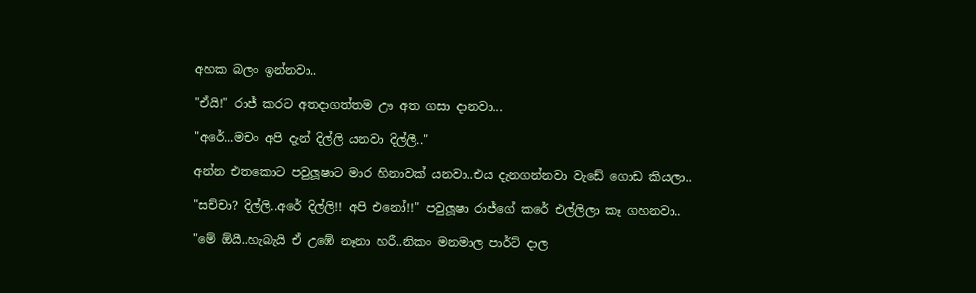අහක බලං ඉන්නවා..

"ඒයි!" රාජ් කරට අතදාගත්තම ඌ අත ගසා දානවා...

"අරේ...මචං අපි දැන් දිල්ලි යනවා දිල්ලී.."

අන්න එතකොට පවුලූෂාට මාර හිනාවක් යනවා..එය දැනගන්නවා වැඩේ ගොඩ කියලා..

"සච්චා? දිල්ලි..අරේ දිල්ලි!! අපි එනෝ!!" පවුලූෂා රාජ්ගේ කරේ එල්ලිලා කෑ ගහනවා..

"මේ ඕයී..හැබැයි ඒ උඹේ නෑනා හරී..නිකං මනමාල පාර්ට් දාල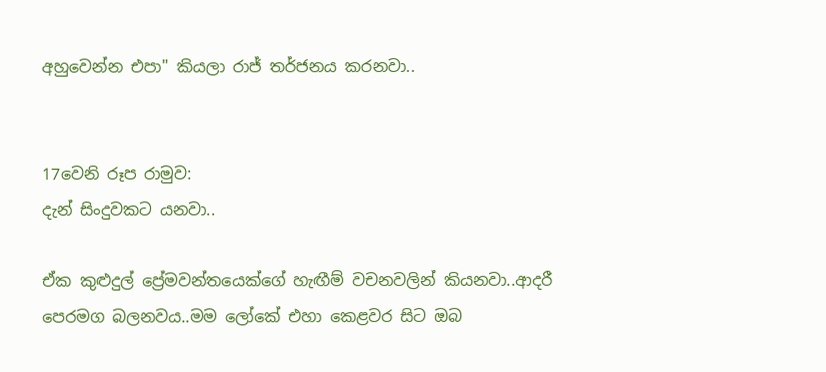අහුවෙන්න එපා" කියලා රාජ් තර්ජනය කරනවා..


17වෙනි රූප රාමුව:
දැන් සිංදුවකට යනවා..

ඒක කුළුදුල් ප්‍රේමවන්තයෙක්ගේ හැඟීම් වචනවලින් කියනවා..ආදරී පෙරමග බලනවය..මම ලෝකේ එහා කෙළවර සිට ඔබ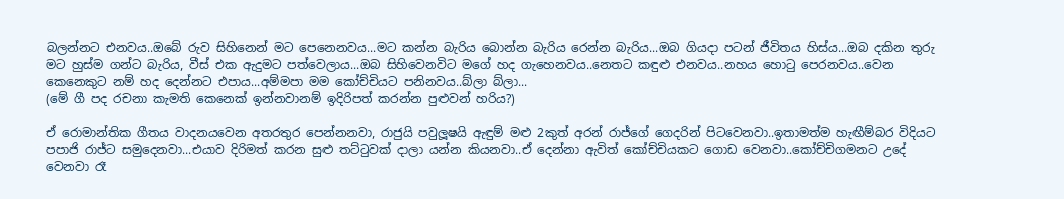බලන්නට එනවය..ඔබේ රුව සිහිනෙන් මට පෙනෙනවය...මට කන්න බැරිය බොන්න බැරිය රෙන්න බැරිය...ඔබ ගියදා පටන් ජීවිතය හිස්ය...ඔබ දකින තුරු මට හුස්ම ගන්ට බැරිය, වීස් එක ඇදුමට පත්වෙලාය...ඔබ සිහිවෙනවිට මගේ හද ගැහෙනවය..නෙතට කඳුළු එනවය..නහය හොටු පෙරනවය..වෙන කෙනෙකුට නම් හද දෙන්නට එපාය...අම්මපා මම කෝච්චියට පනිනවය..බ්ලා බ්ලා...
(මේ ගී පද රචනා කැමති කෙනෙක් ඉන්නවානම් ඉදිරිපත් කරන්න පුළුවන් හරිය?)

ඒ රොමාන්තික ගීතය වාදනයවෙන අතරතුර පෙන්නනවා, රාජුයි පවුලූෂයි ඇඳුම් මළු 2කුත් අරන් රාජ්ගේ ගෙදරින් පිටවෙනවා..ඉතාමත්ම හැඟීම්බර විදියට පපාජි රාජ්ට සමුදෙනවා...එයාව දිරිමත් කරන සුළු තට්ටුවක් දාලා යන්න කියනවා..ඒ දෙන්නා ඇවිත් කෝච්චියකට ගොඩ වෙනවා..කෝච්චිගමනට උදේ වෙනවා රෑ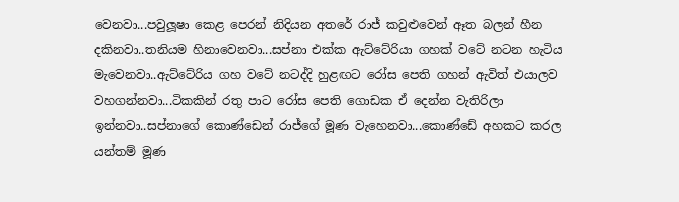වෙනවා...පවුලූෂා කෙළ පෙරන් නිදියන අතරේ රාජ් කවුළුවෙන් ඈත බලන් හීන දකිනවා..තනියම හිනාවෙනවා...සප්නා එක්ක ඇට්ටේරියා ගහක් වටේ නටන හැටිය මැවෙනවා..ඇට්ටේරිය ගහ වටේ නටද්දි හුළඟට රෝස පෙති ගහන් ඇවිත් එයාලව වහගන්නවා...ටිකකින් රතු පාට රෝස පෙති ගොඩක ඒ දෙන්න වැතිරිලා ඉන්නවා..සප්නාගේ කොණ්ඩෙන් රාජ්ගේ මූණ වැහෙනවා...කොණ්ඩේ අහකට කරල යන්තම් මූණ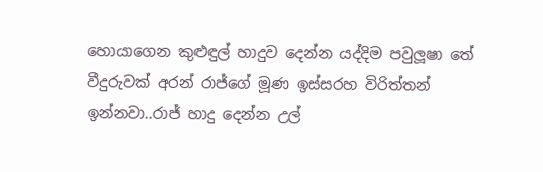හොයාගෙන කුළුඳුල් හාදුව දෙන්න යද්දිම පවුලූෂා තේ වීදුරුවක් අරන් රාජ්ගේ මූණ ඉස්සරහ විරිත්තන් ඉන්නවා..රාජ් හාදු දෙන්න උල්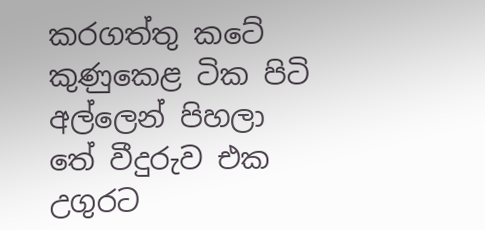කරගත්තු කටේ කුණුකෙළ ටික පිටි අල්ලෙන් පිහලා තේ වීදුරුව එක උගුරට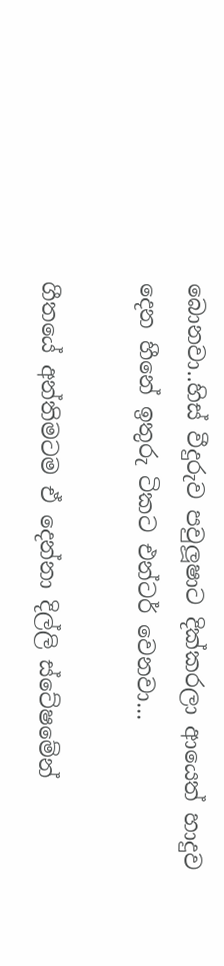බොනවා..හිස් වීදුරුව පවුලූෂාට දික්කරලා ආයෙත් හාදුව දෙන හීනේ ඉතුරු ටිකට එන්ටර් වෙනවා...

ගීතයේ අන්තිමටම ඒ දෙන්නා දිල්ලි ස්ටේෂමේන්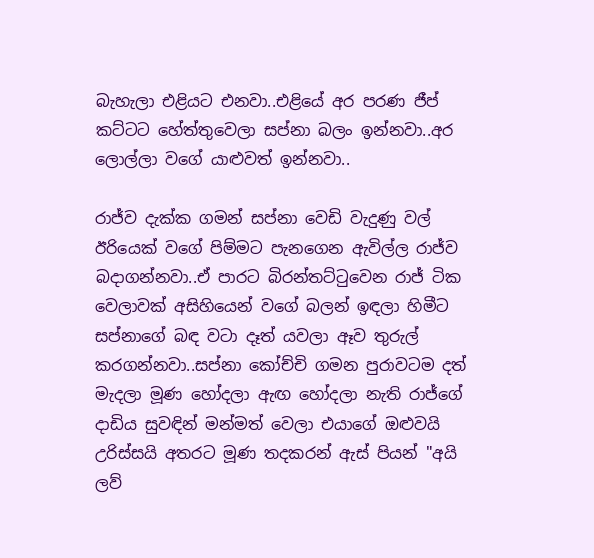බැහැලා එළියට එනවා..එළියේ අර පරණ ජීප් කට්ටට හේත්තුවෙලා සප්නා බලං ඉන්නවා..අර ලොල්ලා වගේ යාළුවත් ඉන්නවා..

රාජ්ව දැක්ක ගමන් සප්නා වෙඩි වැදුණු වල් ඊරියෙක් වගේ පිම්මට පැනගෙන ඇවිල්ල රාජ්ව බදාගන්නවා..ඒ පාරට බිරන්තට්ටුවෙන රාජ් ටික වෙලාවක් අසිහියෙන් වගේ බලන් ඉඳලා හිමීට සප්නාගේ බඳ වටා දෑත් යවලා ඈව තුරුල් කරගන්නවා..සප්නා කෝච්චි ගමන පුරාවටම දත් මැදලා මූණ හෝදලා ඇඟ හෝදලා නැති රාජ්ගේ දාඩිය සුවඳින් මන්මත් වෙලා එයාගේ ඔළුවයි උරිස්සයි අතරට මූණ තදකරන් ඇස් පියන් "අයි ලව්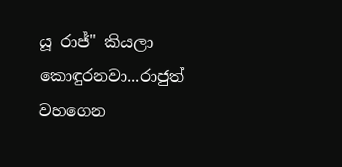යූ රාජ්" කියලා කොඳුරනවා...රාජුත් වහගෙන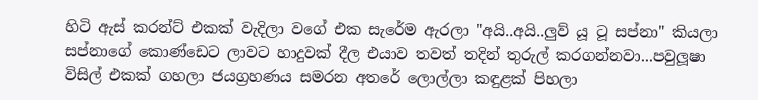හිටි ඇස් කරන්ට් එකක් වැදිලා වගේ එක සැරේම ඇරලා "අයි..අයි..ලුව් යූ ටූ සප්නා" කියලා සප්නාගේ කොණ්ඩෙට ලාවට හාදුවක් දීල එයාව තවත් තදින් තුරුල් කරගන්නවා...පවුලූෂා විසිල් එකක් ගහලා ජයග්‍රහණය සමරන අතරේ ලොල්ලා කඳුළක් පිහලා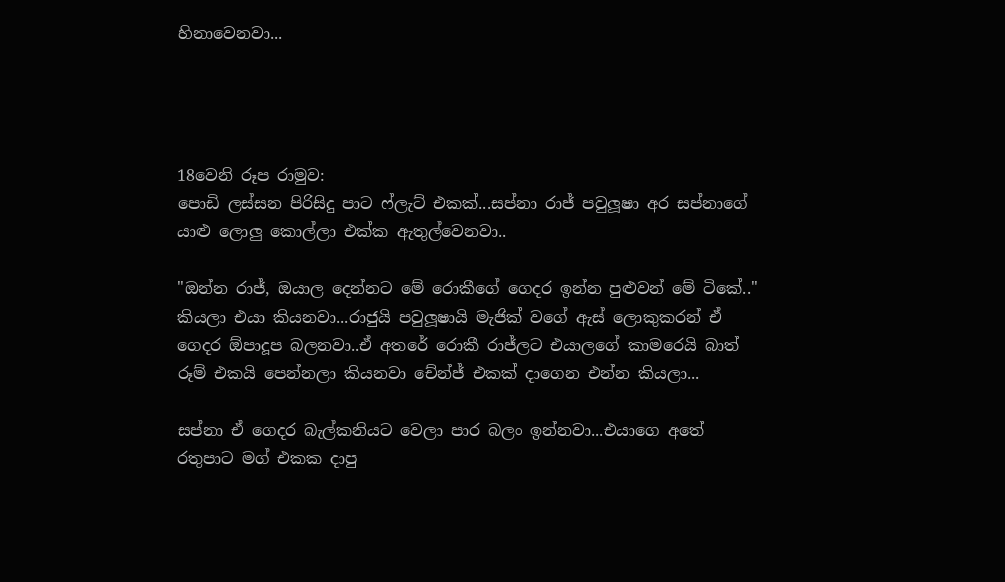හිනාවෙනවා...




18වෙනි රූප රාමුව:
පොඩි ලස්සන පිරිසිදු පාට ෆ්ලැට් එකක්...සප්නා රාජ් පවුලූෂා අර සප්නාගේ යාළු ලොලු කොල්ලා එක්ක ඇතුල්වෙනවා..

"ඔන්න රාජ්, ඔයාල දෙන්නට මේ රොකීගේ ගෙදර ඉන්න පුළුවන් මේ ටිකේ.." කියලා එයා කියනවා...රාජුයි පවුලූෂායි මැජික් වගේ ඇස් ලොකුකරන් ඒ ගෙදර ඕපාදූප බලනවා..ඒ අතරේ රොකී රාජ්ලට එයාලගේ කාමරෙයි බාත් රූම් එකයි පෙන්නලා කියනවා චේන්ජ් එකක් දාගෙන එන්න කියලා...

සප්නා ඒ ගෙදර බැල්කනියට වෙලා පාර බලං ඉන්නවා...එයාගෙ අතේ රතුපාට මග් එකක දාපු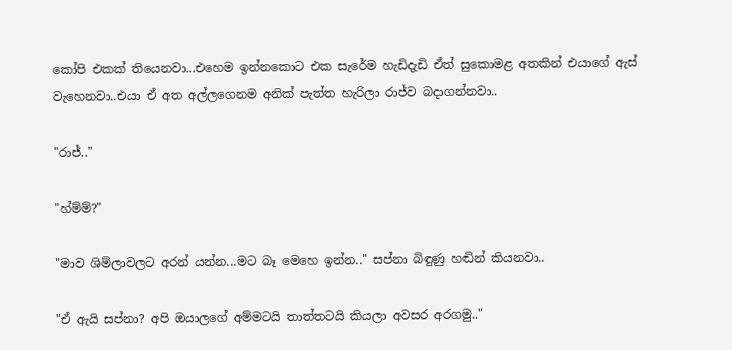කෝපි එකක් තියෙනවා...එහෙම ඉන්නකොට එක සැරේම හැඩිදැඩි ඒත් සුකොමළ අතකින් එයාගේ ඇස් වැහෙනවා..එයා ඒ අත අල්ලගෙනම අනික් පැත්ත හැරිලා රාජ්ව බදාගන්නවා..

"රාජ්.."

"හ්ම්ම්?"

"මාව ශිම්ලාවලට අරන් යන්න...මට බෑ මෙහෙ ඉන්න.." සප්නා බිඳුණු හඬින් කියනවා..

"ඒ ඇයි සප්නා? අපි ඔයාලගේ අම්මටයි තාත්තටයි කියලා අවසර අරගමු.."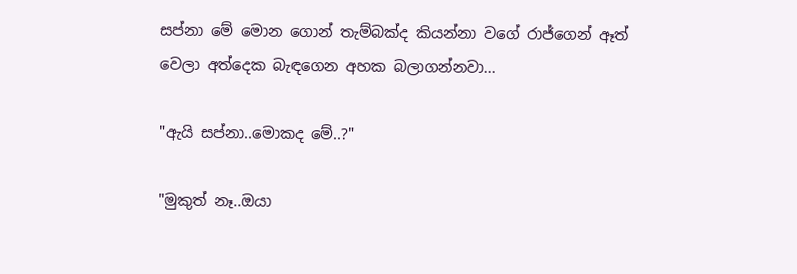සප්නා මේ මොන ගොන් තැම්බක්ද කියන්නා වගේ රාජ්ගෙන් ඈත් වෙලා අත්දෙක බැඳගෙන අහක බලාගන්නවා...

"ඇයි සප්නා..මොකද මේ..?"

"මුකුත් නෑ..ඔයා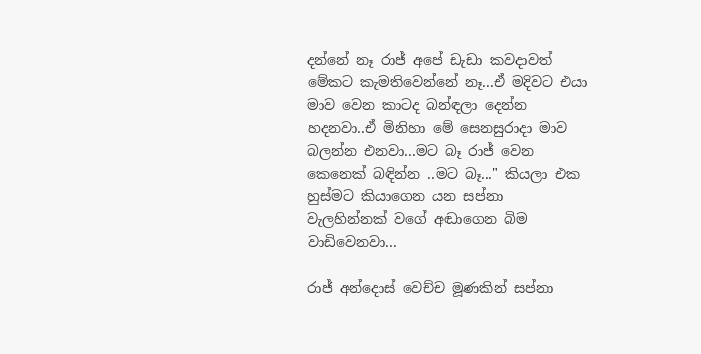දන්නේ නෑ රාජ් අපේ ඩැඩා කවදාවත් මේකට කැමතිවෙන්නේ නෑ...ඒ මදිවට එයා මාව වෙන කාටද බන්ඳලා දෙන්න හදනවා..ඒ මිනිහා මේ සෙනසුරාදා මාව බලන්න එනවා...මට බෑ රාජ් වෙන කෙනෙක් බඳින්න ..මට බෑ..." කියලා එක හුස්මට කියාගෙන යන සප්නා වැලහින්නක් වගේ අඬාගෙන බිම වාඩිවෙනවා...

රාජ් අන්දොස් වෙච්ච මූණකින් සප්නා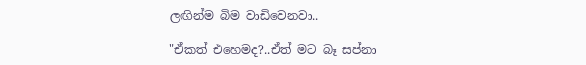ලඟින්ම බිම වාඩිවෙනවා..

"ඒකත් එහෙමද?..ඒත් මට බෑ සප්නා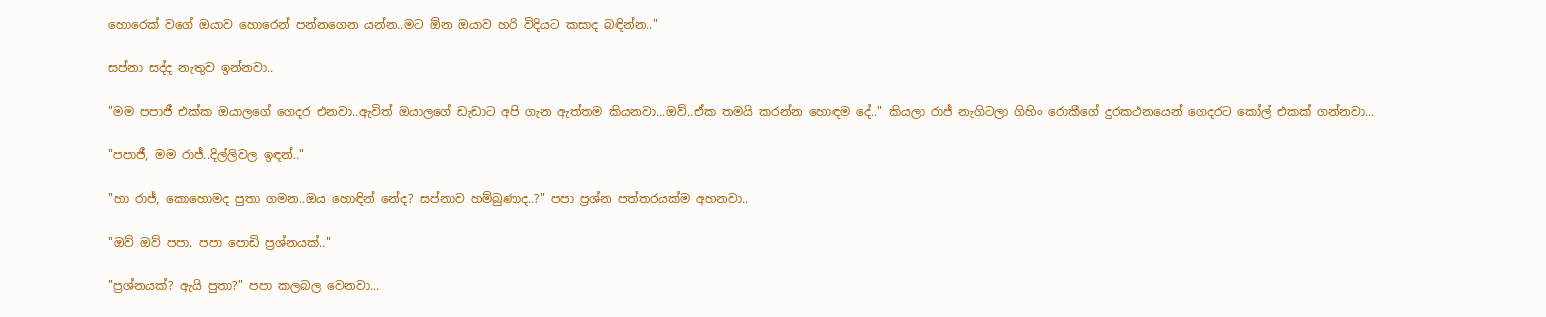හොරෙක් වගේ ඔයාව හොරෙන් පන්නගෙන යන්න..මට ඕන ඔයාව හරි විදියට කසාද බඳින්න.."

සප්නා සද්ද නැතුව ඉන්නවා..

"මම පපාජී එක්ක ඔයාලගේ ගෙදර එනවා..ඇවිත් ඔයාලගේ ඩැඩාට අපි ගැන ඇත්තම කියනවා...ඔව්..ඒක තමයි කරන්න හොඳම දේ.." කියලා රාජ් නැගිටලා ගිහිං රොකීගේ දුරකථනයෙන් ගෙදරට කෝල් එකක් ගන්නවා...

"පපාජී, මම රාජ්..දිල්ලිවල ඉඳන්.."

"හා රාජ්, කොහොමද පුතා ගමන..ඔය හොඳින් නේද? සප්නාව හම්බුණාද..?" පපා ප්‍රශ්න පත්තරයක්ම අහනවා..

"ඔව් ඔව් පපා. පපා පොඩි ප්‍රශ්නයක්.."

"ප්‍රශ්නයක්? ඇයි පුතා?" පපා කලබල වෙනවා...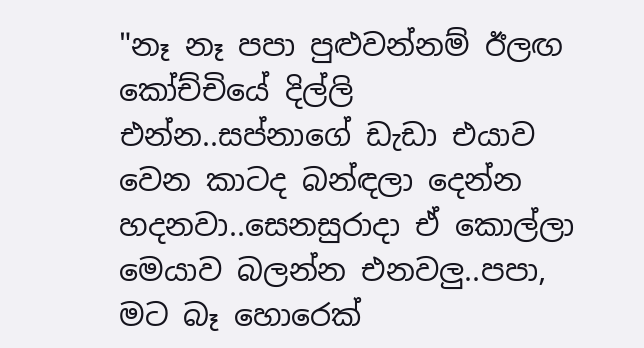"නෑ නෑ පපා පුළුවන්නම් ඊලඟ කෝච්චියේ දිල්ලි එන්න..සප්නාගේ ඩැඩා එයාව වෙන කාටද බන්ඳලා දෙන්න හදනවා..සෙනසුරාදා ඒ කොල්ලා මෙයාව බලන්න එනවලු..පපා, මට බෑ හොරෙක්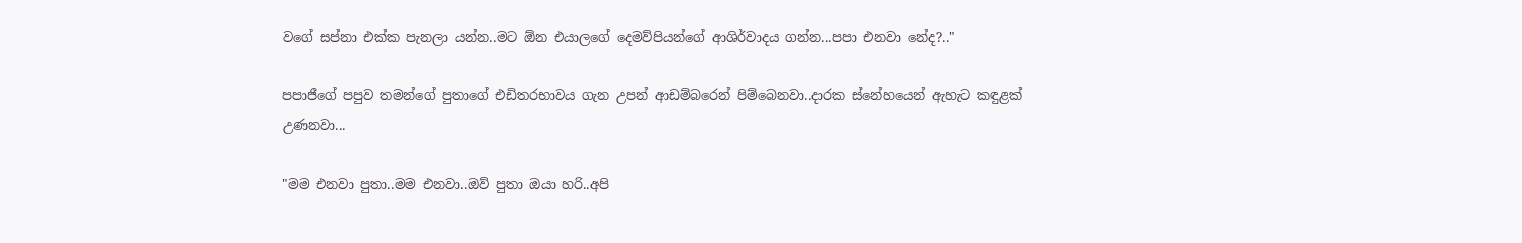වගේ සප්නා එක්ක පැනලා යන්න..මට ඕන එයාලගේ දෙමව්පියන්ගේ ආශිර්වාදය ගන්න...පපා එනවා නේද?.."

පපාජීගේ පපුව තමන්ගේ පුතාගේ එඩිතරභාවය ගැන උපන් ආඩම්බරෙන් පිම්බෙනවා..දාරක ස්නේහයෙන් ඇහැට කඳුළක් උණනවා...

"මම එනවා පුතා..මම එනවා..ඔව් පුතා ඔයා හරි..අපි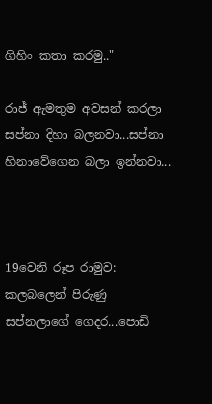ගිහිං කතා කරමු.."

රාජ් ඇමතුම අවසන් කරලා සප්නා දිහා බලනවා...සප්නා හිනාවේගෙන බලා ඉන්නවා...



19වෙනි රූප රාමුව:
කලබලෙන් පිරුණු සප්නලාගේ ගෙදර...පොඩි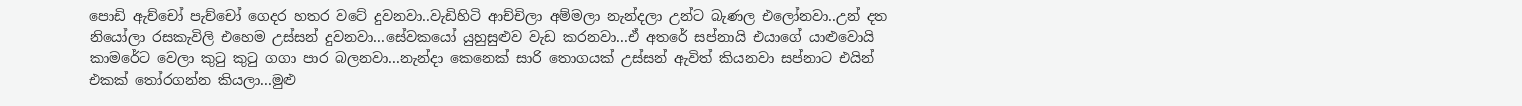පොඩි ඇච්චෝ පැච්චෝ ගෙදර හතර වටේ දුවනවා..වැඩිහිටි ආච්චිලා අම්මලා නැන්දලා උන්ට බැණල එලෝනවා..උන් දත නියෝලා රසකැවිලි එහෙම උස්සන් දුවනවා...සේවකයෝ යුහුසුළුව වැඩ කරනවා...ඒ අතරේ සප්නායි එයාගේ යාළුවොයි කාමරේට වෙලා කුටු කුටු ගගා පාර බලනවා...නැන්දා කෙනෙක් සාරි තොගයක් උස්සන් ඇවිත් කියනවා සප්නාට එයින් එකක් තෝරගන්න කියලා...මුළු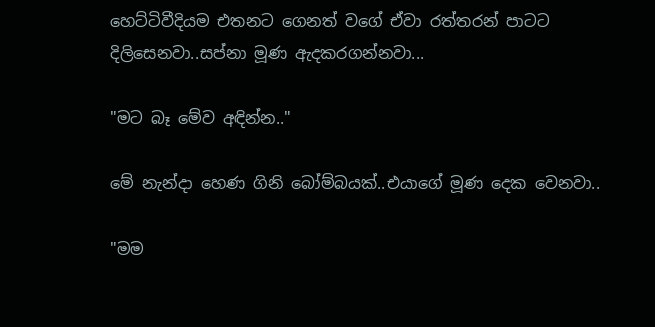හෙට්ටිවීදියම එතනට ගෙනත් වගේ ඒවා රත්තරන් පාටට දිලිසෙනවා..සප්නා මූණ ඇදකරගන්නවා...

"මට බෑ මේව අඳින්න.."

මේ නැන්දා හෙණ ගිනි බෝම්බයක්..එයාගේ මූණ දෙක වෙනවා..

"මම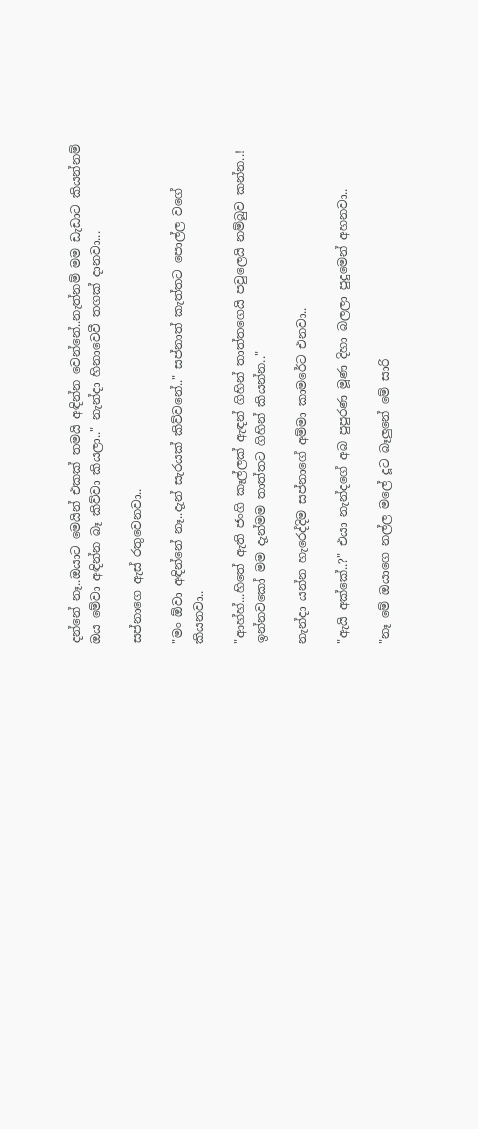දන්නේ නෑ..ඔයාට මෙයින් එකක් තමයි අඳින්න වෙන්නේ..නැත්නම් මම ඩැඩාට කියන්නම් ඔය මේවා අඳින්න බෑ කිව්වා කියලා.." නැන්දා හිනාවෙවී තගක් දානවා...

සප්නාගෙ ඇස් රතුවෙනවා..

"මං ඕවා අඳින්නේ නෑ..දැන් සැරයක් කිව්වනේ.." සප්නාත් කැත්තට පොල්ල වගේ කියනවා..

"ආහ්හ්...හිතේ ඇති ජංගි කෑල්ලක් ඇඳන් ගිහින් තාත්තගෙයි පවුලෙයි නම්බුව කන්න..! ඉන්නවකෝ මම දැන්මම තාත්තට ගිහින් කියන්න.."

නැන්දා යන්න හැරෙද්දිම සප්නාගේ අම්මා කාමරේට එනවා..

"ඇයි අක්කේ..?" එයා නැන්දගේ අබ පුපුරණ මූණ දිහා බලලා පුදුමෙන් අහනවා..

"නෑ මේ ඔයාගෙ නල්ල මලේ දූට බෑලුනේ මේ සාරි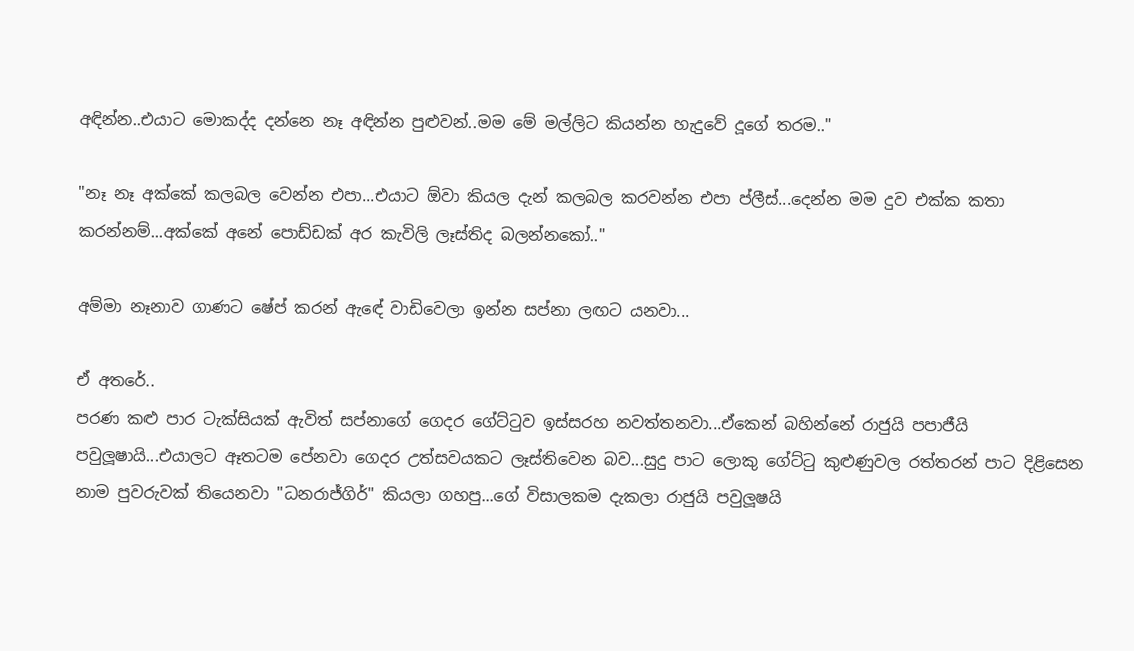අඳින්න..එයාට මොකද්ද දන්නෙ නෑ අඳින්න පුළුවන්..මම මේ මල්ලිට කියන්න හැදුවේ දූගේ තරම.."

"නෑ නෑ අක්කේ කලබල වෙන්න එපා...එයාට ඕවා කියල දැන් කලබල කරවන්න එපා ප්ලීස්...දෙන්න මම දුව එක්ක කතා කරන්නම්...අක්කේ අනේ පොඩ්ඩක් අර කැවිලි ලෑස්තිද බලන්නකෝ.."

අම්මා නෑනාව ගාණට ෂේප් කරන් ඇඳේ වාඩිවෙලා ඉන්න සප්නා ලඟට යනවා...

ඒ අතරේ..
පරණ කළු පාර ටැක්සියක් ඇවිත් සප්නාගේ ගෙදර ගේට්ටුව ඉස්සරහ නවත්තනවා...ඒකෙන් බහින්නේ රාජුයි පපාජීයි පවුලූෂායි...එයාලට ඈතටම පේනවා ගෙදර උත්සවයකට ලෑස්තිවෙන බව...සුදු පාට ලොකු ගේට්ටු කුළුණුවල රත්තරන් පාට දිළිසෙන නාම පුවරුවක් තියෙනවා "ධනරාජ්ගිර්" කියලා ගහපු...ගේ විසාලකම දැකලා රාජුයි පවුලූෂයි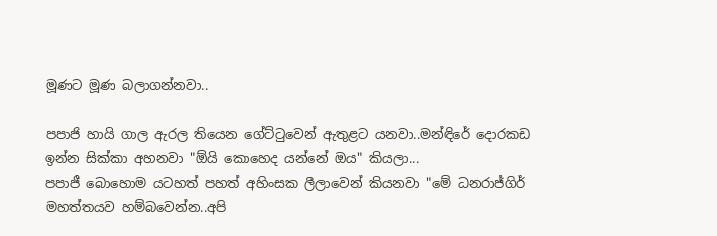මූණට මූණ බලාගන්නවා..

පපාජි හායි ගාල ඇරල තියෙන ගේට්ටුවෙන් ඇතුළට යනවා..මන්ඳිරේ දොරකඩ ඉන්න සික්කා අහනවා "ඕයි කොහෙද යන්නේ ඔය" කියලා...
පපාජී බොහොම යටහත් පහත් අහිංසක ලීලාවෙන් කියනවා "මේ ධනරාජ්ගිර් මහත්තයව හම්බවෙන්න..අපි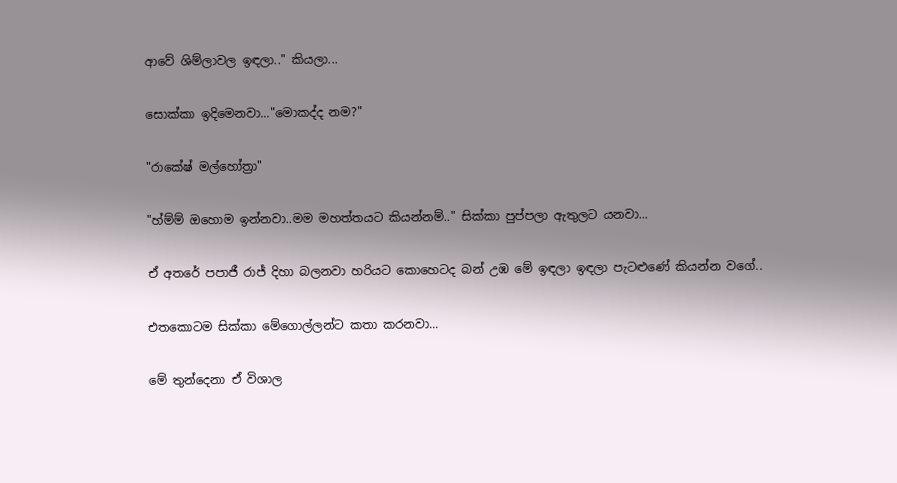ආවේ ශිම්ලාවල ඉඳලා.." කියලා...

සොක්කා ඉදිමෙනවා..."මොකද්ද නම?"

"රාකේෂ් මල්හෝත්‍රා"

"හ්ම්ම් ඔහොම ඉන්නවා..මම මහත්තයට කියන්නම්.." සික්කා පුප්පලා ඇතුලට යනවා...

ඒ අතරේ පපාජී රාජ් දිහා බලනවා හරියට කොහෙටද බන් උඹ මේ ඉඳලා ඉඳලා පැටළුණේ කියන්න වගේ..

එතකොටම සික්කා මේගොල්ලන්ට කතා කරනවා...

මේ තුන්දෙනා ඒ විශාල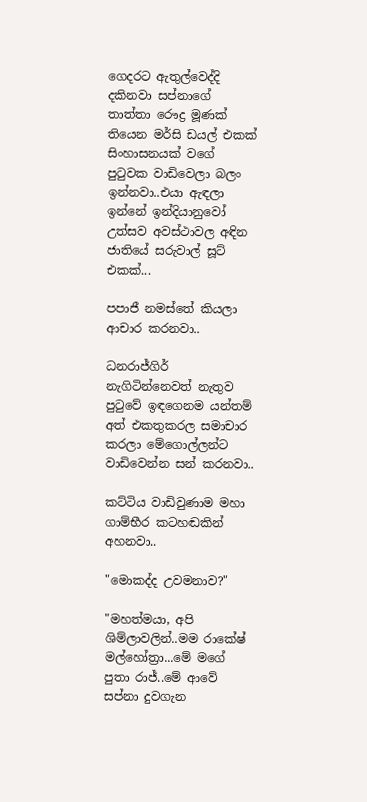ගෙදරට ඇතුල්වෙද්දි දකිනවා සප්නාගේ තාත්තා රෞද්‍ර මූණක් තියෙන මර්සි ඩයල් එකක් සිංහාසනයක් වගේ පුටුවක වාඩිවෙලා බලං ඉන්නවා..එයා ඇඳලා ඉන්නේ ඉන්දියානුවෝ උත්සව අවස්ථාවල අඳින ජාතියේ සරුවාල් සූට් එකක්...

පපාජී නමස්තේ කියලා ආචාර කරනවා..

ධනරාජ්ගිර් නැගිටින්නෙවත් නැතුව පුටුවේ ඉඳගෙනම යන්තම් අත් එකතුකරල සමාචාර කරලා මේගොල්ලන්ට වාඩිවෙන්න සන් කරනවා..

කට්ටිය වාඩිවුණාම මහා ගාම්භීර කටහඬකින් අහනවා..

"මොකද්ද උවමනාව?"

"මහත්මයා, අපි ශිම්ලාවලින්..මම රාකේෂ් මල්හෝත්‍රා...මේ මගේ පුතා රාජ්..මේ ආවේ සප්නා දුවගැන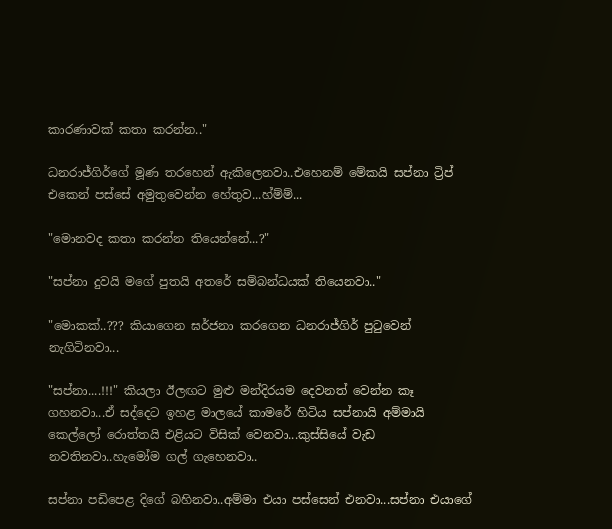කාරණාවක් කතා කරන්න.."

ධනරාජ්ගිර්ගේ මූණ තරහෙන් ඇකිලෙනවා..එහෙනම් මේකයි සප්නා ට්‍රිප් එකෙන් පස්සේ අමුතුවෙන්න හේතුව...හ්ම්ම්...

"මොනවද කතා කරන්න තියෙන්නේ...?"

"සප්නා දුවයි මගේ පුතයි අතරේ සම්බන්ධයක් තියෙනවා.."

"මොකක්..??? කියාගෙන ඝර්ජනා කරගෙන ධනරාජ්ගිර් පුටුවෙන් නැගිටිනවා...

"සප්නා....!!!" කියලා ඊලඟට මුළු මන්දිරයම දෙවනත් වෙන්න කෑ ගහනවා...ඒ සද්දෙට ඉහළ මාලයේ කාමරේ හිටිය සප්නායි අම්මායි කෙල්ලෝ රොත්තයි එළියට විසික් වෙනවා...කුස්සියේ වැඩ නවතිනවා..හැමෝම ගල් ගැහෙනවා..

සප්නා පඩිපෙළ දිගේ බහිනවා..අම්මා එයා පස්සෙන් එනවා...සප්නා එයාගේ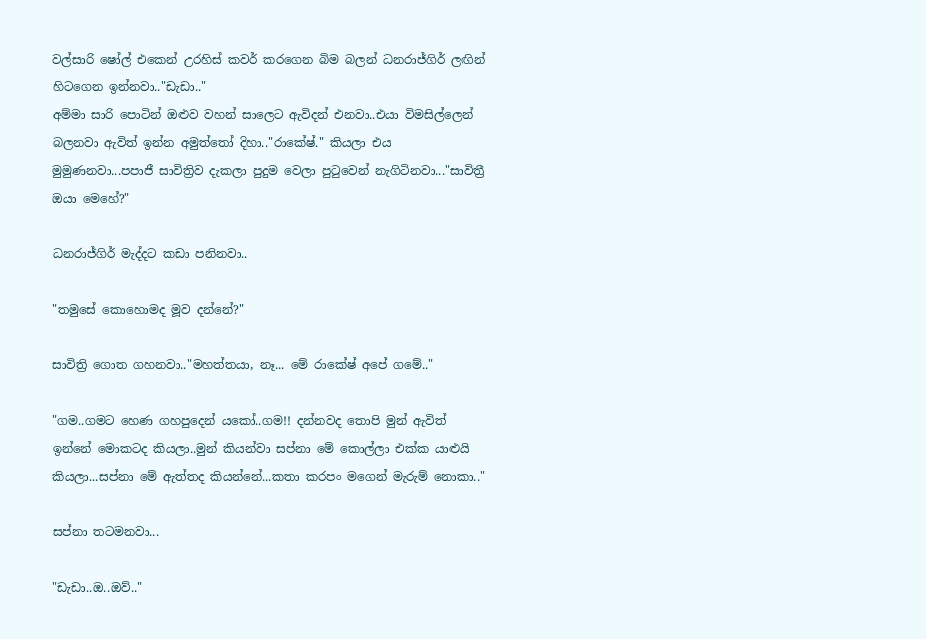වල්සාරි ෂෝල් එකෙන් උරහිස් කවර් කරගෙන බිම බලන් ධනරාජ්ගිර් ලඟින් හිටගෙන ඉන්නවා.."ඩැඩා.."
අම්මා සාරි පොටින් ඔළුව වහන් සාලෙට ඇවිදන් එනවා..එයා විමසිල්ලෙන් බලනවා ඇවිත් ඉන්න අමුත්තෝ දිහා.."රාකේෂ්." කියලා එය මුමුණනවා...පපාජී සාවිත්‍රිව දැකලා පුදුම වෙලා පුටුවෙන් නැගිටිනවා..."සාවිත්‍රී ඔයා මෙහේ?"

ධනරාජ්ගිර් මැද්දට කඩා පනිනවා..

"තමුසේ කොහොමද මූව දන්නේ?"

සාවිත්‍රි ගොත ගහනවා.."මහත්තයා, නෑ... මේ රාකේෂ් අපේ ගමේ.."

"ගම..ගමට හෙණ ගහපුදෙන් යකෝ..ගම!! දන්නවද තොපි මුන් ඇවිත් ඉන්නේ මොකටද කියලා..මුන් කියන්වා සප්නා මේ කොල්ලා එක්ක යාළුයි කියලා...සප්නා මේ ඇත්තද කියන්නේ...කතා කරපං මගෙන් මැරුම් නොකා.."

සප්නා තටමනවා...

"ඩැඩා..ඔ..ඔව්.."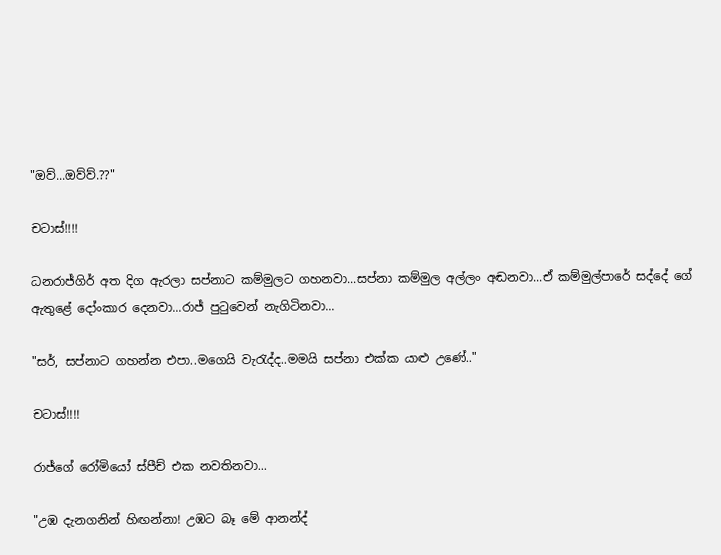"ඔව්...ඔව්ව්.??"

චටාස්!!!!

ධනරාජ්ගිර් අත දිග ඇරලා සප්නාට කම්මුලට ගහනවා...සප්නා කම්මුල අල්ලං අඬනවා...ඒ කම්මුල්පාරේ සද්දේ ගේ ඇතුළේ දෝංකාර දෙනවා...රාජ් පුටුවෙන් නැගිටිනවා...

"සර්, සප්නාට ගහන්න එපා..මගෙයි වැරැද්ද..මමයි සප්නා එක්ක යාළු උණේ.."

චටාස්!!!!

රාජ්ගේ රෝමියෝ ස්පීච් එක නවතිනවා...

"උඹ දැනගනින් හිඟන්නා! උඹට බෑ මේ ආනන්ද්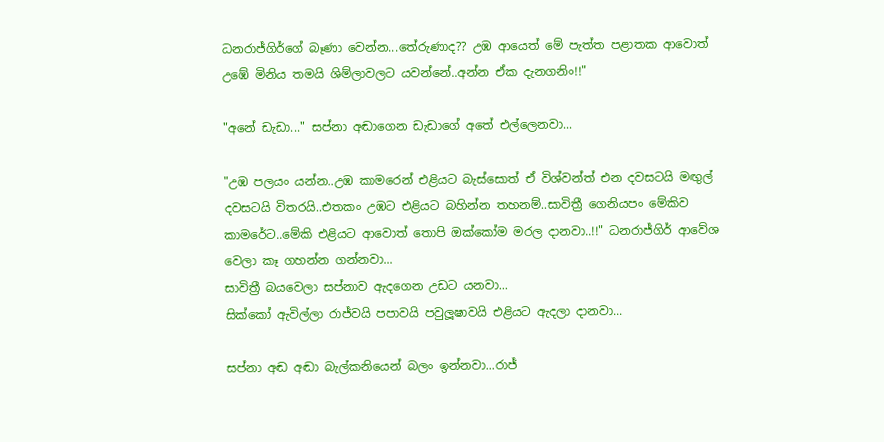ධනරාජ්ගිර්ගේ බෑණා වෙන්න...තේරුණාද?? උඹ ආයෙත් මේ පැත්ත පළාතක ආවොත් උඹේ මිනිය තමයි ශිම්ලාවලට යවන්නේ..අන්න ඒක දැනගනිං!!"

"අනේ ඩැඩා..." සප්නා අඬාගෙන ඩැඩාගේ අතේ එල්ලෙනවා...

"උඹ පලයං යන්න..උඹ කාමරෙන් එළියට බැස්සොත් ඒ විශ්වන්ත් එන දවසටයි මඟුල් දවසටයි විතරයි..එතකං උඹට එළියට බහින්න තහනම්..සාවිත්‍රී ගෙනියපං මේකිව කාමරේට..මේකි එළියට ආවොත් තොපි ඔක්කෝම මරල දානවා..!!" ධනරාජ්ගිර් ආවේශ වෙලා කෑ ගහන්න ගන්නවා...
සාවිත්‍රී බයවෙලා සප්නාව ඇදගෙන උඩට යනවා...
සික්කෝ ඇවිල්ලා රාජ්වයි පපාවයි පවුලූෂාවයි එළියට ඇදලා දානවා...

සප්නා අඬ අඬා බැල්කනියෙන් බලං ඉන්නවා...රාජ්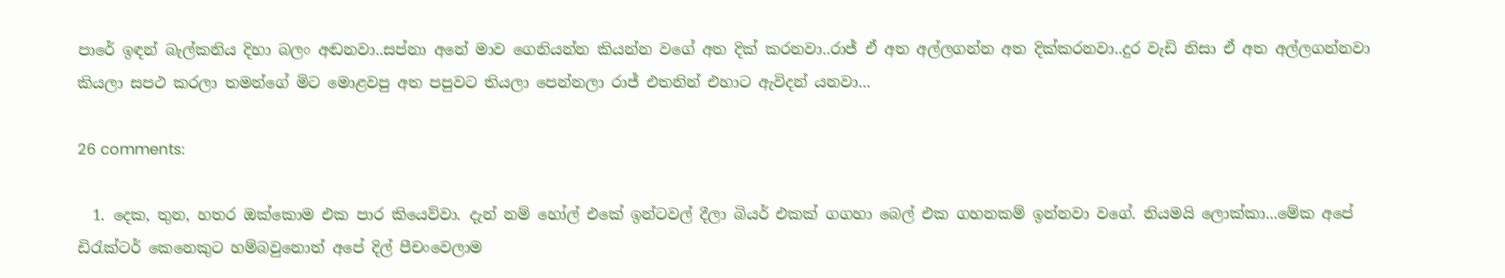පාරේ ඉඳන් බැල්කනිය දිහා බලං අඬනවා..සප්නා අනේ මාව ගෙනියන්න කියන්න වගේ අත දික් කරනවා..රාජ් ඒ අත අල්ලගන්න අත දික්කරනවා..දුර වැඩි නිසා ඒ අත අල්ලගන්නවා කියලා සපථ කරලා තමන්ගේ මිට මොළවපු අත පපුවට තියලා පෙන්නලා රාජ් එතනින් එහාට ඇවිදන් යනවා...

26 comments:

  1. දෙක, තුන, හතර ඔක්කොම එක පාර කියෙව්වා. දැන් නම් හෝල් එකේ ඉන්ටවල් දීලා බියර් එකක් ගගහා බෙල් එක ගහනකම් ඉන්නවා වගේ. නියමයි ලොක්කා...මේක අපේ ඩිරැක්ටර් කෙනෙකුට හම්බවුනොත් අපේ දිල් පීචංවෙලාම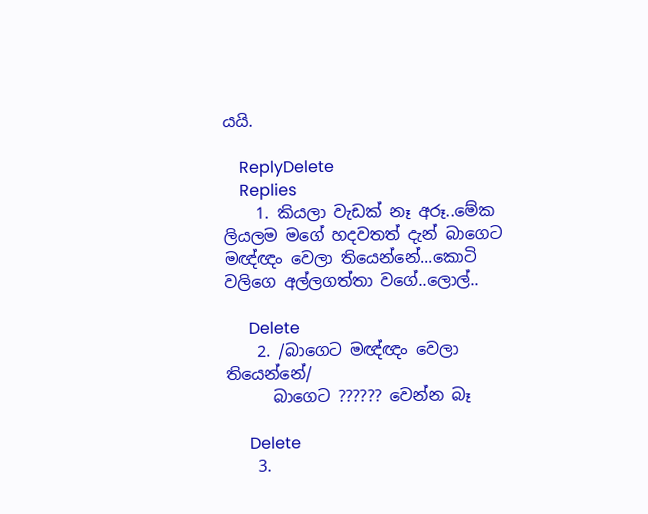යයි.

    ReplyDelete
    Replies
    1. කියලා වැඩක් නෑ අරූ..මේක ලියලම මගේ හදවතත් දැන් බාගෙට මඥ්ඥං වෙලා තියෙන්නේ...කොටි වලිගෙ අල්ලගත්තා වගේ..ලොල්..

      Delete
    2. /බාගෙට මඥ්ඥං වෙලා තියෙන්නේ/
      බාගෙට ?????? වෙන්න බෑ

      Delete
    3.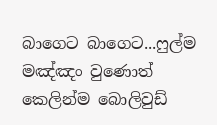බාගෙට බාගෙට...ෆුල්ම මඤ්ඤං වුණොත් කෙලින්ම බොලිවුඩ්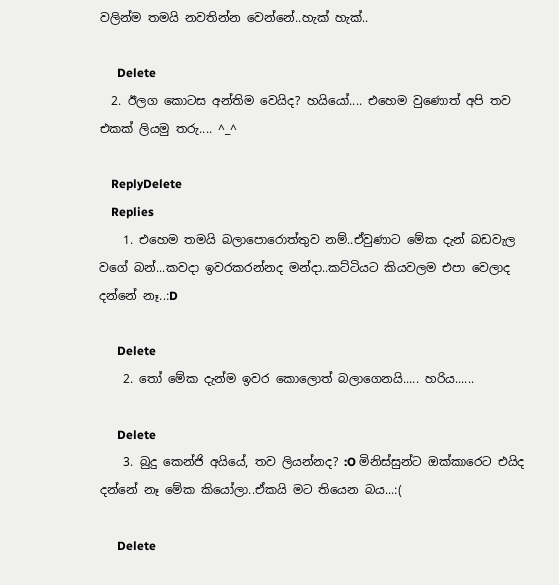වලින්ම තමයි නවතින්න වෙන්නේ..හැක් හැක්..

      Delete
  2. ඊලග කොටස අන්තිම වෙයිද? හයියෝ.... එහෙම වුණොත් අපි තව එකක් ලියමු තරු.... ^_^

    ReplyDelete
    Replies
    1. එහෙම තමයි බලාපොරොත්තුව නම්..ඒවුණාට මේක දැන් බඩවැල වගේ බන්...කවදා ඉවරකරන්නද මන්දා..කට්ටියට කියවලම එපා වෙලාද දන්නේ නෑ..:D

      Delete
    2. තෝ මේක දැන්ම ඉවර කොලොත් බලාගෙනයි..... හරිය......

      Delete
    3. බුදු කෙන්ජි අයියේ, තව ලියන්නද? :O මිනිස්සුන්ට ඔක්කාරෙට එයිද දන්නේ නෑ මේක කියෝලා..ඒකයි මට තියෙන බය...:(

      Delete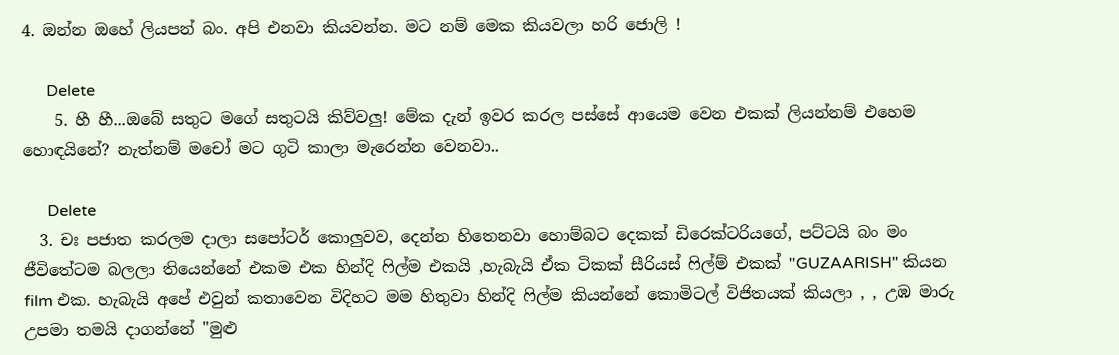4. ඔන්න ඔහේ ලියපන් බං. අපි එනවා කියවන්න. මට නම් මෙක කියවලා හරි ජොලි !

      Delete
    5. හී හී...ඔබේ සතුට මගේ සතුටයි කිව්වලු! මේක දැන් ඉවර කරල පස්සේ ආයෙම වෙන එකක් ලියන්නම් එහෙම හොඳයිනේ? නැත්නම් මචෝ මට ගුටි කාලා මැරෙන්න වෙනවා..

      Delete
  3. චඃ පජාත කරලම දාලා සපෝටර් කොලුවව, දෙන්න හිතෙනවා හොම්බට දෙකක් ඩිරෙක්ටරියගේ, පට්ටයි බං මං ජීවිතේටම බලලා තියෙන්නේ එකම එක හින්දි ෆිල්ම එකයි ,හැබැයි ඒක ටිකක් සීරියස් ෆිල්ම් එකක් "GUZAARISH" කියන film එක. හැබැයි අපේ එවුන් කතාවෙන විදිහට මම හිතුවා හින්දි ෆිල්ම කියන්නේ කොමිටල් විජිතයක් කියලා , , උඹ මාරු උපමා තමයි දාගන්නේ "මුළු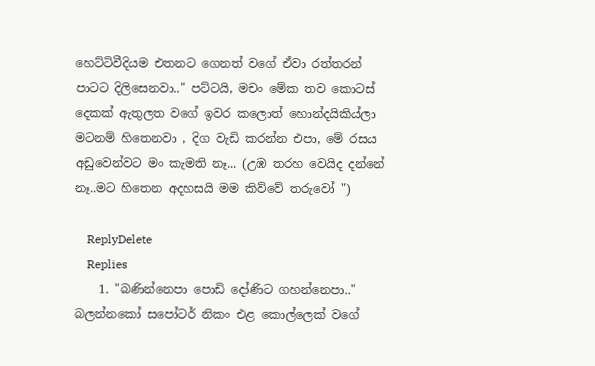හෙට්ටිවීදියම එතනට ගෙනත් වගේ ඒවා රත්තරන් පාටට දිලිසෙනවා.." පට්ටයි, මචං මේක තව කොටස් දෙකක් ඇතුලත වගේ ඉවර කලොත් හොන්දයිකිය්ලා මටනම් හිතෙනවා , දිග වැඩි කරන්න එපා, මේ රසය අඩුවෙන්වට මං කැමති නෑ... (උඹ තරහ වෙයිද දන්නේ නෑ..මට හිතෙන අදහසයි මම කිව්වේ තරුවෝ ")

    ReplyDelete
    Replies
    1. "බණින්නෙපා පොඩි දෝණිට ගහන්නෙපා.." බලන්නකෝ සපෝටර් නිකං එළ කොල්ලෙක් වගේ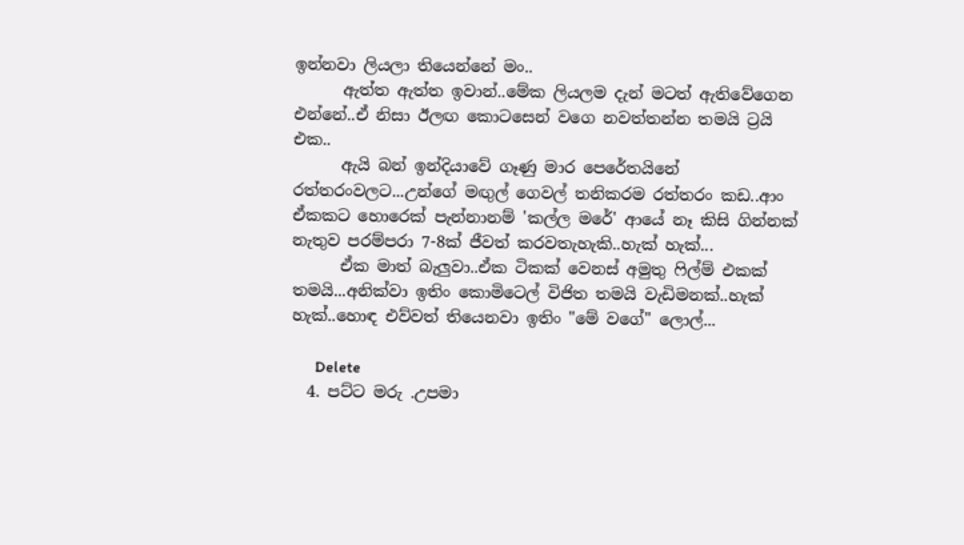ඉන්නවා ලියලා තියෙන්නේ මං..
      ඇත්ත ඇත්ත ඉවාන්..මේක ලියලම දැන් මටත් ඇතිවේගෙන එන්නේ..ඒ නිසා ඊලඟ කොටසෙන් වගෙ නවත්තන්න තමයි ට්‍රයි එක..
      ඇයි බන් ඉන්දියාවේ ගෑණු මාර පෙරේතයිනේ රත්තරංවලට...උන්ගේ මඟුල් ගෙවල් තනිකරම රත්තරං කඩ..ආං ඒකකට හොරෙක් පැන්නානම් 'කල්ල මරේ' ආයේ නෑ කිසි ගින්නක් නැතුව පරම්පරා 7-8ක් ජීවත් කරවතැහැකි..හැක් හැක්...
      ඒක මාත් බැලුවා..ඒක ටිකක් වෙනස් අමුතු ෆිල්ම් එකක් තමයි...අනික්වා ඉතිං කොමිටෙල් විජිත තමයි වැඩිමනක්..හැක් හැක්..හොඳ එව්වත් තියෙනවා ඉතිං "මේ වගේ" ලොල්...

      Delete
  4. පට්ට මරු .උපමා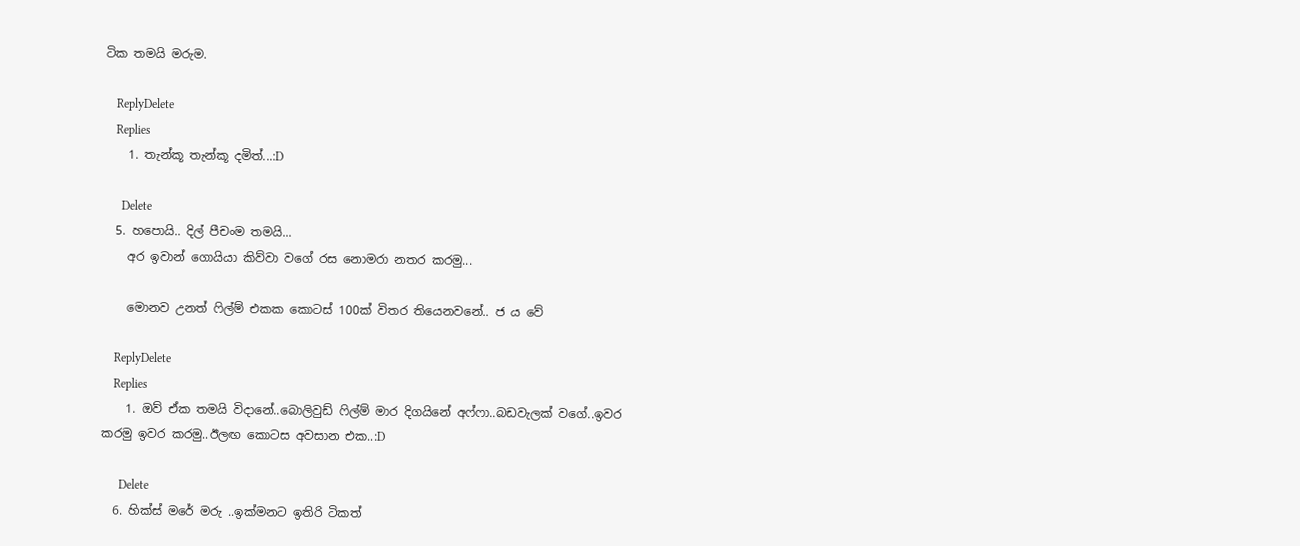ටික තමයි මරුම.

    ReplyDelete
    Replies
    1. තැන්කූ තැන්කූ දමිත්...:D

      Delete
  5. හපොයි.. දිල් පීචංම තමයි...
    අර ඉවාන් ගොයියා කිව්වා වගේ රස නොමරා නතර කරමු...

    මොනව උනත් ෆිල්ම් එකක කොටස් 100ක් විතර තියෙනවනේ.. ජ ය වේ

    ReplyDelete
    Replies
    1. ඔව් ඒක තමයි විදානේ..බොලිවුඩ් ෆිල්ම් මාර දිගයිනේ අෆ්ෆා..බඩවැලක් වගේ..ඉවර කරමු ඉවර කරමු..ඊලඟ කොටස අවසාන එක..:D

      Delete
  6. හික්ස් මරේ මරු ..ඉක්මනට ඉතිරි ටිකත්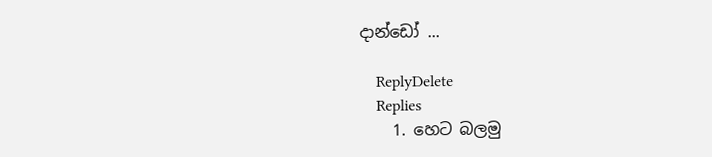දාන්ඩෝ ...

    ReplyDelete
    Replies
    1. හෙට බලමු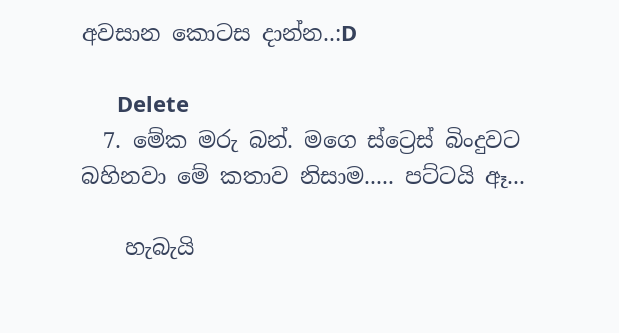අවසාන කොටස දාන්න..:D

      Delete
  7. මේක මරු බන්. මගෙ ස්ට්‍රෙස් බිංදුවට බහිනවා මේ කතාව නිසාම..... පට්ටයි ඈ...

    හැබැයි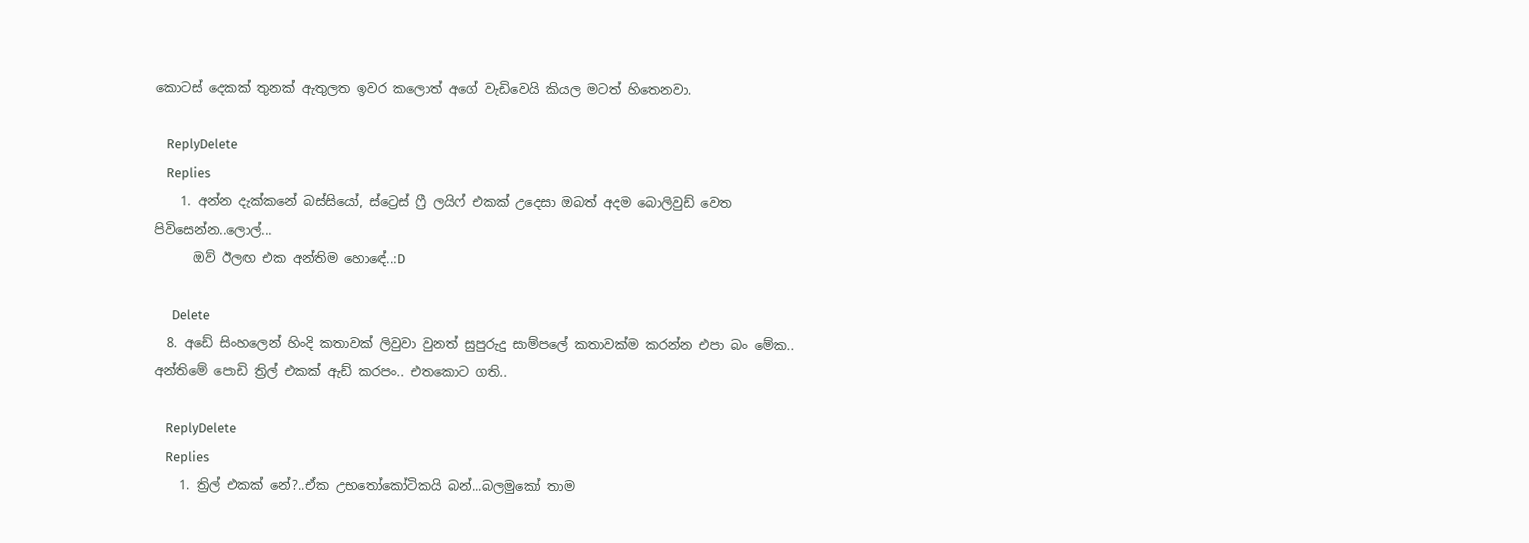කොටස් දෙකක් තුනක් ඇතුලත ඉවර කලොත් අගේ වැඩිවෙයි කියල මටත් හිතෙනවා.

    ReplyDelete
    Replies
    1. අන්න දැක්කනේ බස්සියෝ, ස්ට්‍රෙස් ෆ්‍රී ලයිෆ් එකක් උදෙසා ඔබත් අදම බොලිවුඩ් වෙත පිවිසෙන්න..ලොල්...
      ඔව් ඊලඟ එක අන්තිම හොඳේ..:D

      Delete
  8. අඩේ සිංහලෙන් හිංදි කතාවක් ලිවුවා වුනත් සුපුරුදු සාම්පලේ කතාවක්ම කරන්න එපා බං මේක.. අන්තිමේ පොඩි ත්‍රිල් එකක් ඇඩ් කරපං.. එතකොට ගති..

    ReplyDelete
    Replies
    1. ත්‍රිල් එකක් නේ?..ඒක උභතෝකෝටිකයි බන්...බලමුකෝ තාම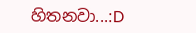හිතනවා...:D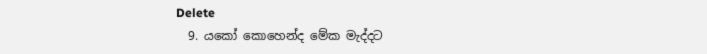Delete
  9. යකෝ කොහෙන්ද මේක මැද්දට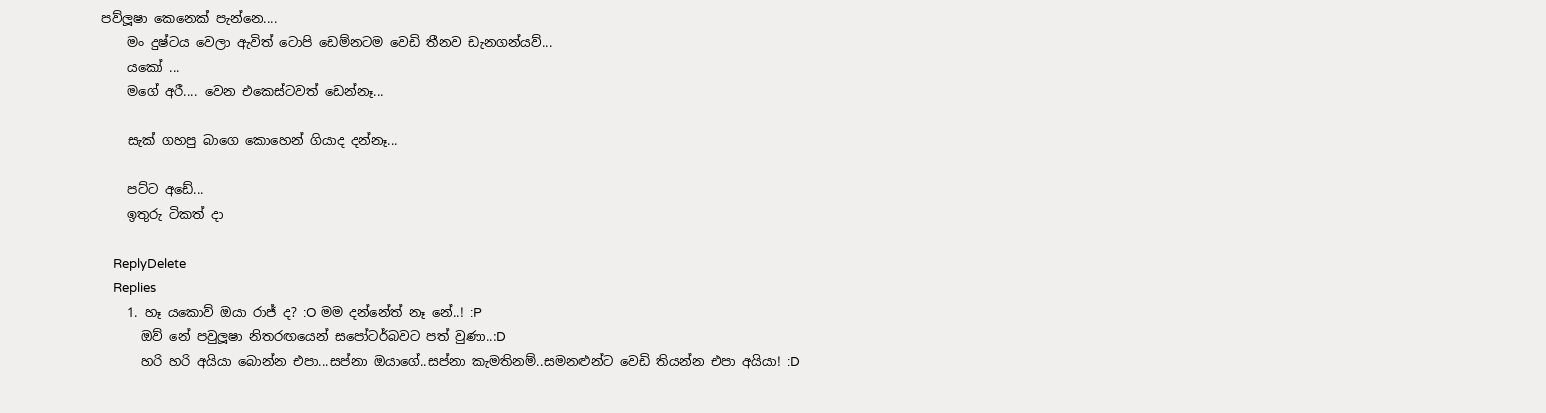පව්ලූෂා කෙනෙක් පැන්නෙ....
    මං දුෂ්ටය වෙලා ඇවිත් ටොපි ඩෙම්නටම වෙඩි තීනව ඩැනගන්යව්...
    යකෝ ...
    මගේ අරී.... වෙන එකෙස්ටවත් ඩෙන්නෑ...

    සැක් ගහපු බාගෙ කොහෙන් ගියාද දන්නෑ...

    පට්ට අඩේ...
    ඉතුරු ටිකත් දා

    ReplyDelete
    Replies
    1. හෑ යකොව් ඔයා රාජ් ද? :O මම දන්නේත් නෑ නේ..! :P
      ඔව් නේ පවුලූෂා නිතරඟයෙන් සපෝටර්බවට පත් වුණා..:D
      හරි හරි අයියා බොන්න එපා...සප්නා ඔයාගේ..සප්නා කැමතිනම්..සමනළුන්ට වෙඩි තියන්න එපා අයියා! :D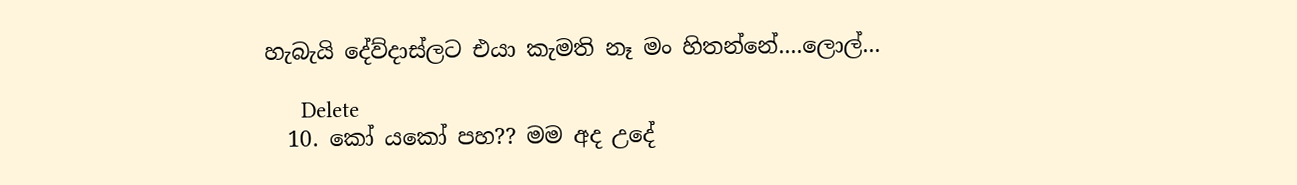හැබැයි දේව්දාස්ලට එයා කැමති නෑ මං හිතන්නේ....ලොල්...

      Delete
  10. කෝ යකෝ පහ?? මම අද උදේ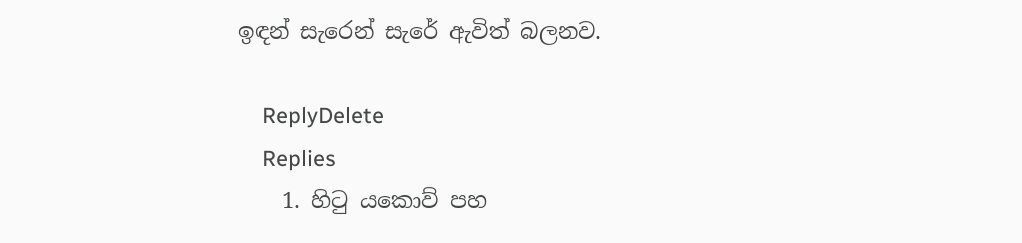ඉඳන් සැරෙන් සැරේ ඇවිත් බලනව.

    ReplyDelete
    Replies
    1. හිටු යකොව් පහ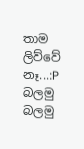තාම ලිව්වේ නෑ...:P බලමු බලමු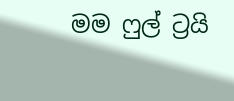මම ෆුල් ට්‍රයි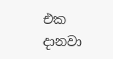එක දානවා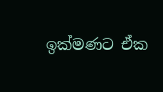ඉක්මණට ඒක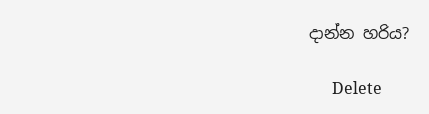දාන්න හරිය?

      Delete